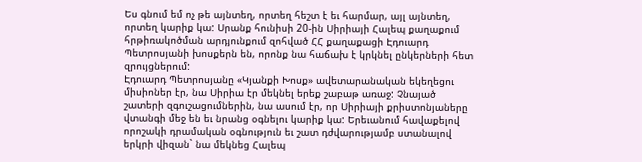Ես գնում եմ ոչ թե այնտեղ, որտեղ հեշտ է եւ հարմար, այլ այնտեղ, որտեղ կարիք կա: Սրանք հունիսի 20-ին Սիրիայի Հալեպ քաղաքում հրթիռակոծման արդյունքում զոհված ՀՀ քաղաքացի Էդուարդ Պետրոսյանի խոսքերն են, որոնք նա հաճախ է կրկնել ընկերների հետ զրույցներում:
Էդուարդ Պետրոսյանը «Կյանքի Խոսք» ավետարանական եկեղեցու միսիոներ էր, նա Սիրիա էր մեկնել երեք շաբաթ առաջ: Չնայած շատերի զգուշացումներին, նա ասում էր, որ Սիրիայի քրիստոնյաները վտանգի մեջ են եւ նրանց օգնելու կարիք կա: Երեւանում հավաքելով որոշակի դրամական օգնություն եւ շատ դժվարությամբ ստանալով երկրի վիզան` նա մեկնեց Հալեպ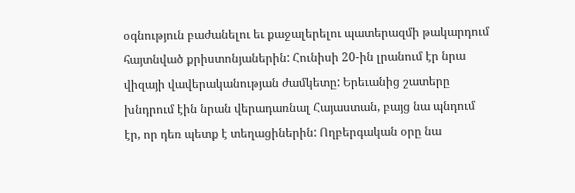օգնություն բաժանելու եւ քաջալերելու պատերազմի թակարդում հայտնված քրիստոնյաներին: Հունիսի 20-ին լրանում էր նրա վիզայի վավերականության ժամկետը: Երեւանից շատերը խնդրում էին նրան վերադառնալ Հայաստան, բայց նա պնդում էր, որ դեռ պետք է տեղացիներին: Ողբերգական օրը նա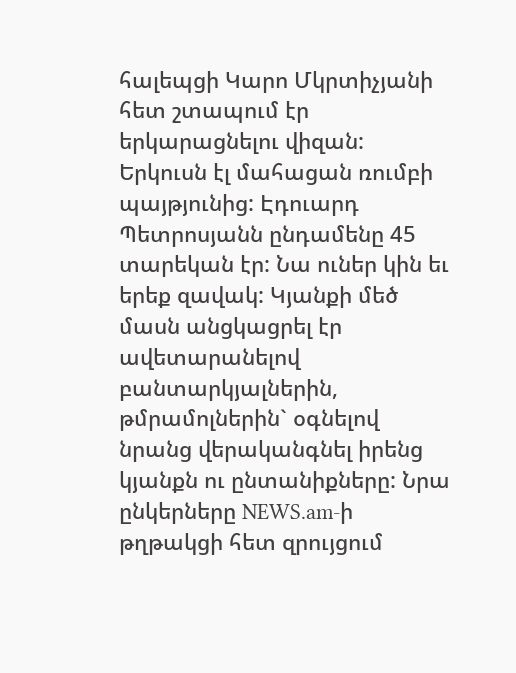հալեպցի Կարո Մկրտիչյանի հետ շտապում էր երկարացնելու վիզան: Երկուսն էլ մահացան ռումբի պայթյունից: Էդուարդ Պետրոսյանն ընդամենը 45 տարեկան էր: Նա ուներ կին եւ երեք զավակ: Կյանքի մեծ մասն անցկացրել էր ավետարանելով բանտարկյալներին, թմրամոլներին` օգնելով նրանց վերականգնել իրենց կյանքն ու ընտանիքները: Նրա ընկերները NEWS.am-ի թղթակցի հետ զրույցում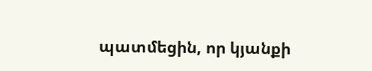պատմեցին, որ կյանքի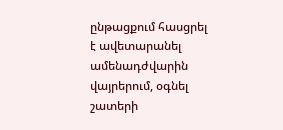ընթացքում հասցրել է ավետարանել ամենադժվարին վայրերում, օգնել շատերի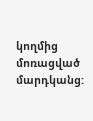կողմից մոռացված մարդկանց: